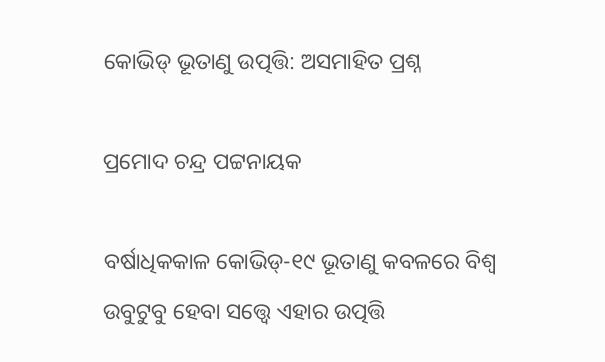କୋଭିଡ୍‌ ଭୂତାଣୁ ଉତ୍ପତ୍ତି: ଅସମାହିତ ପ୍ରଶ୍ନ

ପ୍ରମୋଦ ଚନ୍ଦ୍ର ପଟ୍ଟନାୟକ

ବର୍ଷାଧିକକାଳ କୋଭିଡ୍‌-୧୯ ଭୂତାଣୁ କବଳରେ ବିଶ୍ବ ଉବୁଟୁବୁ ହେବା ସତ୍ତ୍ବେ ଏହାର ଉତ୍ପତ୍ତି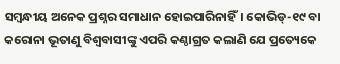ସମ୍ବନ୍ଧୀୟ ଅନେକ ପ୍ରଶ୍ନର ସମାଧାନ ହୋଇପାରିନାହିଁ। କୋଭିଡ୍‌-୧୯ ବା କରୋନା ଭୂତାଣୁ ବିଶ୍ବବାସୀଙ୍କୁ ଏପରି କଣ୍ଠାଗ୍ରତ କଲାଣି ଯେ ପ୍ରତ୍ୟେକେ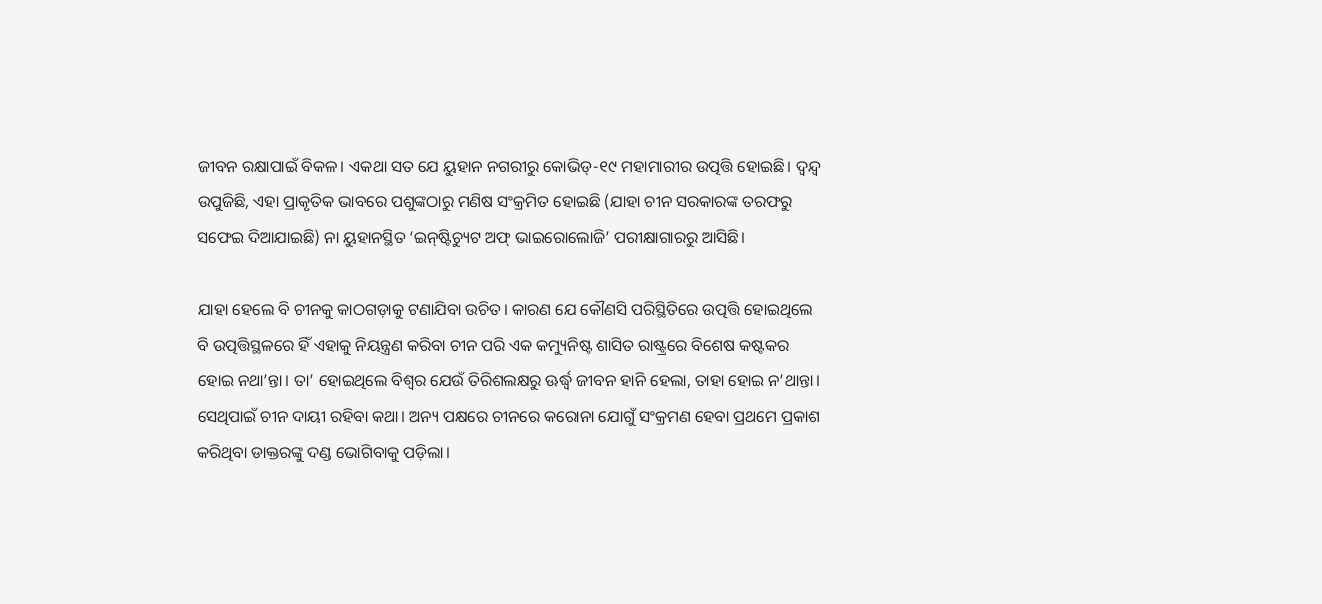ଜୀବନ ରକ୍ଷାପାଇଁ ବିକଳ। ଏକଥା ସତ ଯେ ୟୁହାନ ନଗରୀରୁ କୋଭିଡ୍‌-୧୯ ମହାମାରୀର ଉତ୍ପତ୍ତି ହୋଇଛି। ଦ୍ବନ୍ଦ୍ବ ଉପୁଜିଛି, ଏହା ପ୍ରାକୃତିକ ଭାବରେ ପଶୁଙ୍କଠାରୁ ମଣିଷ ସଂକ୍ରମିତ ହୋଇଛି (ଯାହା ଚୀନ ସରକାରଙ୍କ ତରଫରୁ ସଫେଇ ଦିଆଯାଇଛି) ନା ୟୁହାନସ୍ଥିତ ‘ଇନ୍‌ଷ୍ଟିଚ୍ୟୁଟ ଅଫ୍‌ ଭାଇରୋଲୋଜି’ ପରୀକ୍ଷାଗାରରୁ ଆସିଛି।

ଯାହା ହେଲେ ବି ଚୀନକୁ କାଠଗଡ଼ାକୁ ଟଣାଯିବା ଉଚିତ। କାରଣ ଯେ କୌଣସି ପରିସ୍ଥିତିରେ ଉତ୍ପତ୍ତି ହୋଇଥିଲେ ବି ଉତ୍ପତ୍ତିସ୍ଥଳରେ ହିଁ ଏହାକୁ ନିୟନ୍ତ୍ରଣ କରିବା ଚୀନ ପରି ଏକ କମ୍ୟୁନିଷ୍ଟ ଶାସିତ ରାଷ୍ଟ୍ରରେ ବିଶେଷ କଷ୍ଟକର ହୋଇ ନଥା’ନ୍ତା। ତା’ ହୋଇଥିଲେ ବିଶ୍ବର ଯେଉଁ ତିରିଶଲକ୍ଷରୁ ଊର୍ଦ୍ଧ୍ବ ଜୀବନ ହାନି ହେଲା, ତାହା ହୋଇ ନ’ଥାନ୍ତା। ସେଥିପାଇଁ ଚୀନ ଦାୟୀ ରହିବା କଥା। ଅନ୍ୟ ପକ୍ଷରେ ଚୀନରେ କରୋନା ଯୋଗୁଁ ସଂକ୍ରମଣ ହେବା ପ୍ରଥମେ ପ୍ରକାଶ କରିଥିବା ଡାକ୍ତରଙ୍କୁ ଦଣ୍ଡ ଭୋଗିବାକୁ ପଡ଼ିଲା।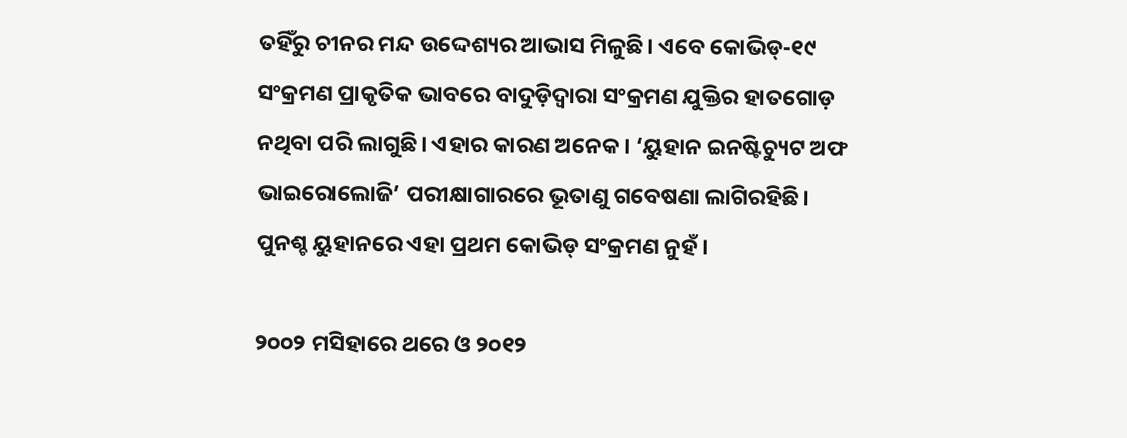ତହିଁରୁ ଚୀନର ମନ୍ଦ ଉଦ୍ଦେଶ୍ୟର ଆଭାସ ମିଳୁଛି। ଏବେ କୋଭିଡ୍‌-୧୯ ସଂକ୍ରମଣ ପ୍ରାକୃତିକ ଭାବରେ ବାଦୁଡ଼ିଦ୍ବାରା ସଂକ୍ରମଣ ଯୁକ୍ତିର ହାତଗୋଡ଼ ନଥିବା ପରି ଲାଗୁଛି। ଏହାର କାରଣ ଅନେକ। ‘ୟୁହାନ ଇନଷ୍ଟିଚ୍ୟୁଟ ଅଫ ଭାଇରୋଲୋଜି’ ପରୀକ୍ଷାଗାରରେ ଭୂତାଣୁ ଗବେଷଣା ଲାଗିରହିଛି। ପୁନଶ୍ଚ ୟୁହାନରେ ଏହା ପ୍ରଥମ କୋଭିଡ୍‌ ସଂକ୍ରମଣ ନୁହଁ।

୨୦୦୨ ମସିହାରେ ଥରେ ଓ ୨୦୧୨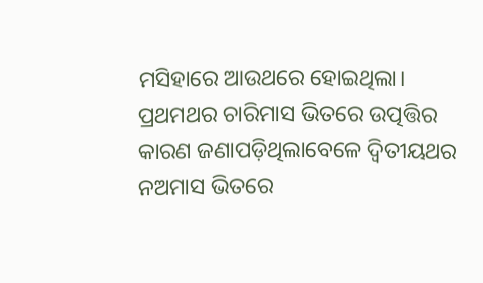ମସିହାରେ ଆଉଥରେ ହୋଇଥିଲା। ପ୍ରଥମଥର ଚାରିମାସ ଭିତରେ ଉତ୍ପତ୍ତିର କାରଣ ଜଣାପଡ଼ିଥିଲାବେଳେ ଦ୍ବିତୀୟଥର ନଅମାସ ଭିତରେ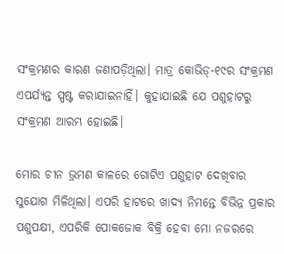ସଂକ୍ରମଣର କାରଣ ଜଣାପଡ଼ିଥିଲା। ମାତ୍ର କୋଭିଡ୍‌-୧୯ର ସଂକ୍ରମଣ ଏପର୍ଯ୍ୟନ୍ତ ସ୍ପଷ୍ଟ କରାଯାଇନାହିଁ। କୁହାଯାଇଛି ଯେ ପଶୁହାଟରୁ ସଂକ୍ରମଣ ଆରମ୍ଭ ହୋଇଛି।

ମୋର ଚୀନ ଭ୍ରମଣ କାଳରେ ଗୋଟିଏ ପଶୁହାଟ ଦେଖିବାର ସୁଯୋଗ ମିଳିଥିଲା। ଏପରି ହାଟରେ ଖାଦ୍ୟ ନିମନ୍ତେ ବିଭିନ୍ନ ପ୍ରକାର ପଶୁପକ୍ଷୀ, ଏପରିକି ପୋକଜୋକ ବିକ୍ରି ହେବା ମୋ ନଜରରେ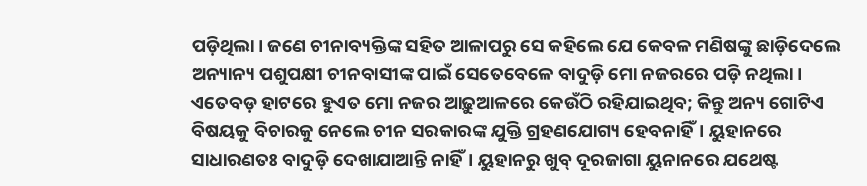ପଡ଼ିଥିଲା। ଜଣେ ଚୀନାବ୍ୟକ୍ତିଙ୍କ ସହିତ ଆଳାପରୁ ସେ କହିଲେ ଯେ କେବଳ ମଣିଷଙ୍କୁ ଛାଡ଼ିଦେଲେ ଅନ୍ୟାନ୍ୟ ପଶୁପକ୍ଷୀ ଚୀନବାସୀଙ୍କ ପାଇଁ ସେତେବେଳେ ବାଦୁଡ଼ି ମୋ ନଜରରେ ପଡ଼ି ନଥିଲା। ଏତେବଡ଼ ହାଟରେ ହୁଏତ ମୋ ନଜର ଆଢ଼ୁଆଳରେ କେଉଁଠି ରହିଯାଇଥିବ; କିନ୍ତୁ ଅନ୍ୟ ଗୋଟିଏ ବିଷୟକୁ ବିଚାରକୁ ନେଲେ ଚୀନ ସରକାରଙ୍କ ଯୁକ୍ତି ଗ୍ରହଣଯୋଗ୍ୟ ହେବନାହିଁ। ୟୁହାନରେ ସାଧାରଣତଃ ବାଦୁଡ଼ି ଦେଖାଯାଆନ୍ତି ନାହିଁ। ୟୁହାନରୁ ଖୁବ୍‌ ଦୂରଜାଗା ୟୁନାନରେ ଯଥେଷ୍ଟ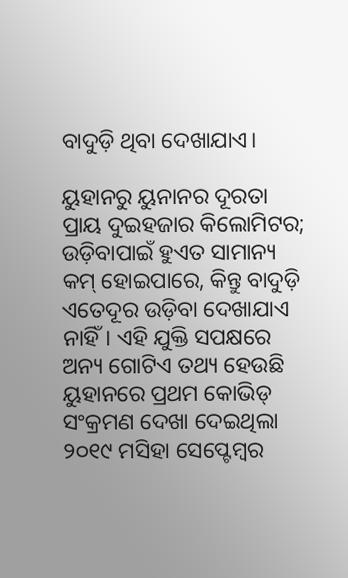ବାଦୁଡ଼ି ଥିବା ଦେଖାଯାଏ।

ୟୁହାନରୁ ୟୁନାନର ଦୂରତା ପ୍ରାୟ ଦୁଇହଜାର କିଲୋମିଟର; ଉଡ଼ିବାପାଇଁ ହୁଏତ ସାମାନ୍ୟ କମ୍‌ ହୋଇପାରେ, କିନ୍ତୁ ବାଦୁଡ଼ି ଏତେଦୂର ଉଡ଼ିବା ଦେଖାଯାଏ ନାହିଁ। ଏହି ଯୁକ୍ତି ସପକ୍ଷରେ ଅନ୍ୟ ଗୋଟିଏ ତଥ୍ୟ ହେଉଛି ୟୁହାନରେ ପ୍ରଥମ କୋଭିଡ୍‌ ସଂକ୍ରମଣ ଦେଖା ଦେଇଥିଲା ୨୦୧୯ ମସିହା ସେପ୍ଟେମ୍ବର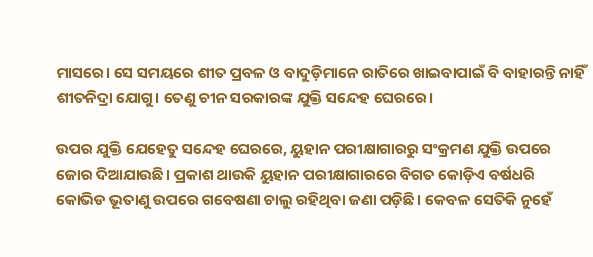ମାସରେ। ସେ ସମୟରେ ଶୀତ ପ୍ରବଳ ଓ ବାଦୁଡ଼ିମାନେ ରାତିରେ ଖାଇବାପାଇଁ ବି ବାହାରନ୍ତି ନାହିଁ ଶୀତନିଦ୍ରା ଯୋଗୁ। ତେଣୁ ଚୀନ ସରକାରଙ୍କ ଯୁକ୍ତି ସନ୍ଦେହ ଘେରରେ।

ଉପର ଯୁକ୍ତି ଯେହେତୁ ସନ୍ଦେହ ଘେରରେ, ୟୁହାନ ପରୀକ୍ଷାଗାରରୁ ସଂକ୍ରମଣ ଯୁକ୍ତି ଉପରେ ଜୋର ଦିଆଯାଉଛି। ପ୍ରକାଶ ଥାଉକି ୟୁହାନ ପରୀକ୍ଷାଗାରରେ ବିଗତ କୋଡ଼ିଏ ବର୍ଷଧରି କୋଭିଡ ଭୂତାଣୁ ଉପରେ ଗବେଷଣା ଚାଲୁ ରହିଥିବା ଜଣା ପଡ଼ିଛି। କେବଳ ସେତିକି ନୁହେଁ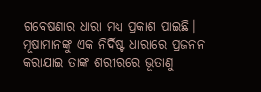ଗବେଷଣାର ଧାରା ମଧ୍ୟ ପ୍ରକାଶ ପାଇଛି। ମୂଷାମାନଙ୍କୁ ଏକ ନିର୍ଦିଷ୍ଟ ଧାରାରେ ପ୍ରଜନନ କରାଯାଇ ତାଙ୍କ ଶରୀରରେ ଭୂତାଣୁ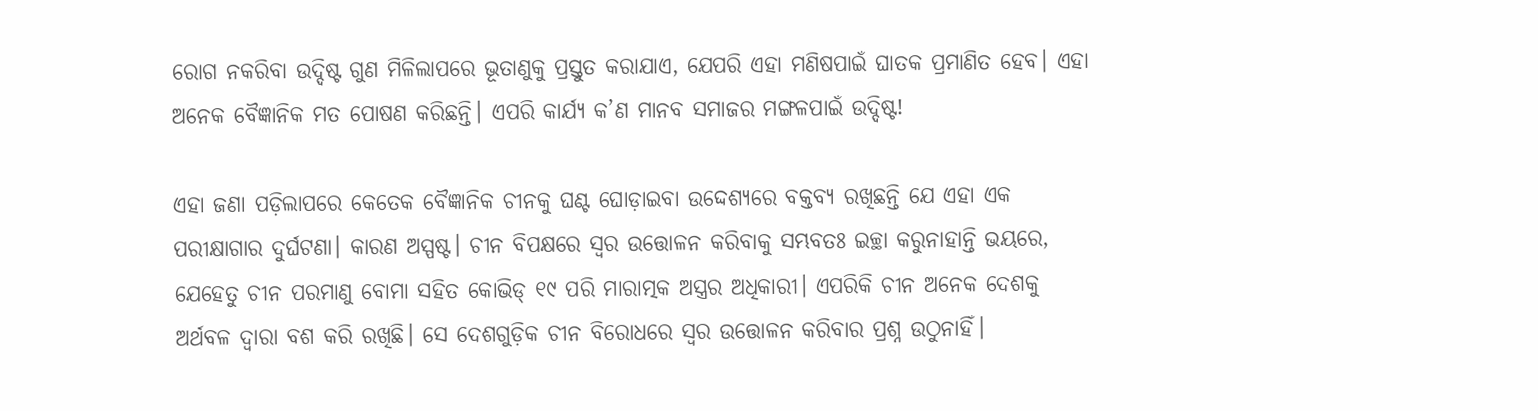ରୋଗ ନକରିବା ଉଦ୍ଦିଷ୍ଟ ଗୁଣ ମିଳିଲାପରେ ଭୂତାଣୁକୁ ପ୍ରସ୍ତୁତ କରାଯାଏ, ଯେପରି ଏହା ମଣିଷପାଇଁ ଘାତକ ପ୍ରମାଣିତ ହେବ। ଏହା ଅନେକ ବୈଜ୍ଞାନିକ ମତ ପୋଷଣ କରିଛନ୍ତି। ଏପରି କାର୍ଯ୍ୟ କ’ଣ ମାନବ ସମାଜର ମଙ୍ଗଳପାଇଁ ଉଦ୍ଦିଷ୍ଟ!

ଏହା ଜଣା ପଡ଼ିଲାପରେ କେତେକ ବୈଜ୍ଞାନିକ ଚୀନକୁ ଘଣ୍ଟ ଘୋଡ଼ାଇବା ଉଦ୍ଦେଶ୍ୟରେ ବକ୍ତବ୍ୟ ରଖିଛନ୍ତି ଯେ ଏହା ଏକ ପରୀକ୍ଷାଗାର ଦୁର୍ଘଟଣା। କାରଣ ଅସ୍ପଷ୍ଟ। ଚୀନ ବିପକ୍ଷରେ ସ୍ବର ଉତ୍ତୋଳନ କରିବାକୁ ସମ୍ଭବତଃ ଇଚ୍ଛା କରୁନାହାନ୍ତି ଭୟରେ, ଯେହେତୁ ଚୀନ ପରମାଣୁ ବୋମା ସହିତ କୋଭିଡ୍‌ ୧୯ ପରି ମାରାତ୍ମକ ଅସ୍ତ୍ରର ଅଧିକାରୀ। ଏପରିକି ଚୀନ ଅନେକ ଦେଶକୁ ଅର୍ଥବଳ ଦ୍ବାରା ବଶ କରି ରଖିଛି। ସେ ଦେଶଗୁଡ଼ିକ ଚୀନ ବିରୋଧରେ ସ୍ବର ଉତ୍ତୋଳନ କରିବାର ପ୍ରଶ୍ନ ଉଠୁନାହିଁ।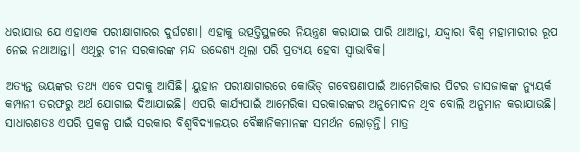ଧରାଯାଉ ଯେ ଏହାଏକ ପରୀକ୍ଷାଗାରର ଦୁର୍ଘଟଣା। ଏହାକୁ ଉତ୍ପତ୍ତିସ୍ଥଳରେ ନିୟନ୍ତ୍ରଣ କରାଯାଇ ପାରି ଥାଆନ୍ତା, ଯଦ୍ଦ୍ବାରା ବିଶ୍ବ ମହାମାରୀର ରୂପ ନେଇ ନଥାଆନ୍ତା। ଏଥିରୁ ଚୀନ ସରକାରଙ୍କ ମନ୍ଦ ଉଦ୍ଦେଶ୍ୟ ଥିଲା ପରି ପ୍ରତ୍ୟୟ ହେବା ସ୍ବାଭାବିକ।

ଅତ୍ୟନ୍ତ ଭୟଙ୍କର ତଥ୍ୟ ଏବେ ପଦାକୁ ଆସିଛି। ୟୁହାନ ପରୀକ୍ଷାଗାରରେ କୋଭିଡ୍‌ ଗବେଷଣାପାଇଁ ଆମେରିକାର ପିଟର ଡାସଜାକଙ୍କ ନ୍ୟୁୟର୍କ କମ୍ପାନୀ ତରଫରୁ ଅର୍ଥ ଯୋଗାଇ ଦିଆଯାଇଛି। ଏପରି କାର୍ଯ୍ୟପାଇଁ ଆମେରିକା ସରକାରଙ୍କର ଅନୁମୋଦନ ଥିବ ବୋଲି ଅନୁମାନ କରାଯାଉଛି। ସାଧାରଣତଃ ଏପରି ପ୍ରକଳ୍ପ ପାଇଁ ସରକାର ବିଶ୍ବବିଦ୍ୟାଳୟର ବୈଜ୍ଞାନିକମାନଙ୍କ ସମର୍ଥନ ଲୋଡ଼ନ୍ତି। ମାତ୍ର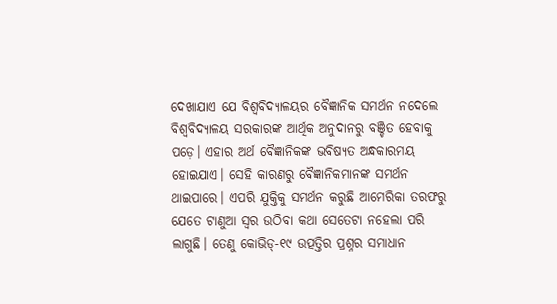ଦେଖାଯାଏ ଯେ ବିଶ୍ବବିଦ୍ୟାଳୟର ବୈଜ୍ଞାନିକ ସମର୍ଥନ ନଦେଲେ ବିଶ୍ବବିଦ୍ୟାଳୟ ସରକାରଙ୍କ ଆର୍ଥିକ ଅନୁଦାନରୁ ବଞ୍ଚିତ ହେବାକୁ ପଡ଼େ। ଏହାର ଅର୍ଥ ବୈଜ୍ଞାନିକଙ୍କ ଭବିଷ୍ୟତ ଅନ୍ଧକାରମୟ ହୋଇଯାଏ। ସେହି କାରଣରୁ ବୈଜ୍ଞାନିକମାନଙ୍କ ସମର୍ଥନ ଥାଇପାରେ। ଏପରି ଯୁକ୍ତିକୁ ସମର୍ଥନ କରୁଛି ଆମେରିକା ତରଫରୁ ଯେତେ ଟାଣୁଆ ସ୍ବର ଉଠିବା କଥା ସେତେଟା ନହେଲା ପରି ଲାଗୁଛି। ତେଣୁ କୋଭିଡ୍‌-୧୯ ଉତ୍ପତ୍ତିର ପ୍ରଶ୍ନର ସମାଧାନ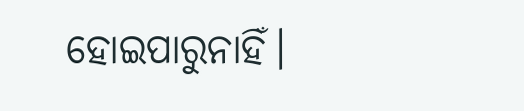ହୋଇପାରୁନାହିଁ।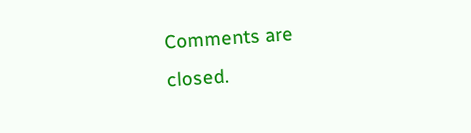Comments are closed.